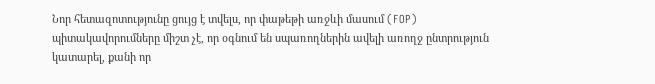Նոր հետազոտությունը ցույց է տվելս, որ փաթեթի առջևի մասում (FOP) պիտակավորումները միշտ չէ, որ օգնում են սպառողներին ավելի առողջ ընտրություն կատարել, քանի որ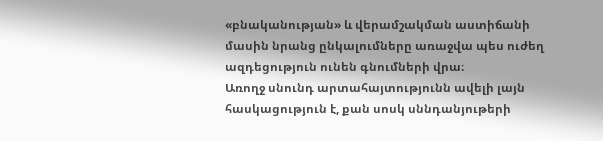«բնականության» և վերամշակման աստիճանի մասին նրանց ընկալումները առաջվա պես ուժեղ ազդեցություն ունեն գնումների վրա։
Առողջ սնունդ արտահայտությունն ավելի լայն հասկացություն է, քան սոսկ սննդանյութերի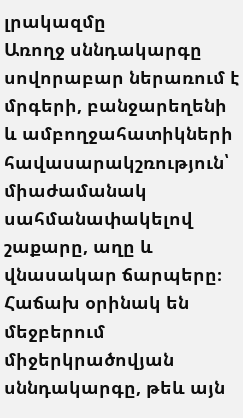լրակազմը
Առողջ սննդակարգը սովորաբար ներառում է մրգերի, բանջարեղենի և ամբողջահատիկների հավասարակշռություն՝ միաժամանակ սահմանափակելով շաքարը, աղը և վնասակար ճարպերը։ Հաճախ օրինակ են մեջբերում միջերկրածովյան սննդակարգը, թեև այն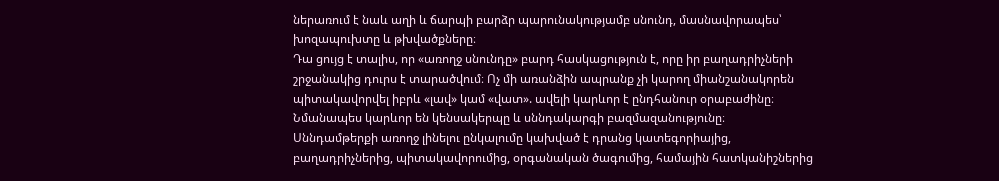ներառում է նաև աղի և ճարպի բարձր պարունակությամբ սնունդ, մասնավորապես՝ խոզապուխտը և թխվածքները։
Դա ցույց է տալիս, որ «առողջ սնունդը» բարդ հասկացություն է, որը իր բաղադրիչների շրջանակից դուրս է տարածվում։ Ոչ մի առանձին ապրանք չի կարող միանշանակորեն պիտակավորվել իբրև «լավ» կամ «վատ». ավելի կարևոր է ընդհանուր օրաբաժինը։ Նմանապես կարևոր են կենսակերպը և սննդակարգի բազմազանությունը։
Սննդամթերքի առողջ լինելու ընկալումը կախված է դրանց կատեգորիայից, բաղադրիչներից, պիտակավորումից, օրգանական ծագումից, համային հատկանիշներից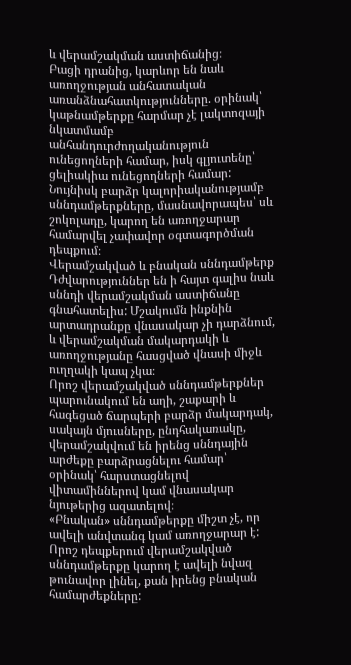և վերամշակման աստիճանից։
Բացի դրանից, կարևոր են նաև առողջության անհատական առանձնահատկությունները. օրինակ՝ կաթնամթերքը հարմար չէ լակտոզայի նկատմամբ անհանդուրժողականություն ունեցողների համար, իսկ գլյուտենը՝ ցելիակիա ունեցողների համար: Նույնիսկ բարձր կալորիականությամբ սննդամթերքները, մասնավորապես՝ սև շոկոլադը, կարող են առողջարար համարվել չափավոր օգտագործման դեպքում։
Վերամշակված և բնական սննդամթերք
Դժվարություններ են ի հայտ գալիս նաև սննդի վերամշակման աստիճանը գնահատելիս: Մշակումն ինքնին արտադրանքը վնասակար չի դարձնում, և վերամշակման մակարդակի և առողջությանը հասցված վնասի միջև ուղղակի կապ չկա։
Որոշ վերամշակված սննդամթերքներ պարունակում են աղի, շաքարի և հագեցած ճարպերի բարձր մակարդակ, սակայն մյուսները, ընդհակառակը, վերամշակվում են իրենց սննդային արժեքը բարձրացնելու համար՝ օրինակ՝ հարստացնելով վիտամիններով կամ վնասակար նյութերից ազատելով։
«Բնական» սննդամթերքը միշտ չէ, որ ավելի անվտանգ կամ առողջարար է: Որոշ դեպքերում վերամշակված սննդամթերքը կարող է ավելի նվազ թունավոր լինել, քան իրենց բնական համարժեքները: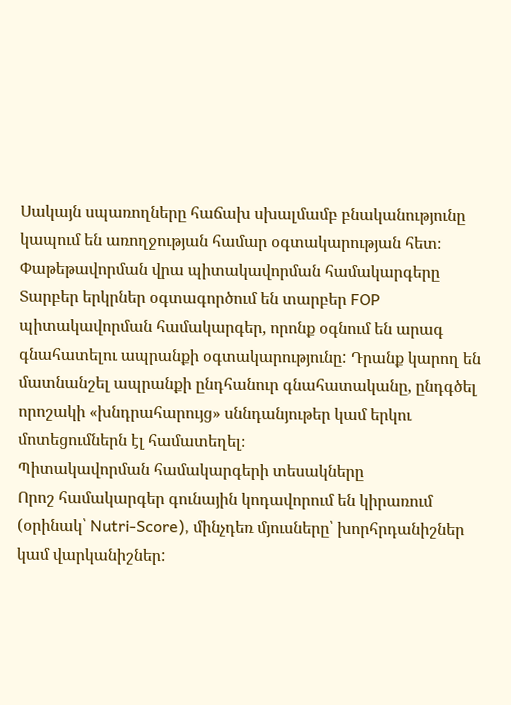Սակայն սպառողները հաճախ սխալմամբ բնականությունը կապում են առողջության համար օգտակարության հետ։
Փաթեթավորման վրա պիտակավորման համակարգերը
Տարբեր երկրներ օգտագործում են տարբեր FOP պիտակավորման համակարգեր, որոնք օգնում են արագ գնահատելու ապրանքի օգտակարությունը: Դրանք կարող են մատնանշել ապրանքի ընդհանուր գնահատականը, ընդգծել որոշակի «խնդրահարույց» սննդանյութեր կամ երկու մոտեցումներն էլ համատեղել։
Պիտակավորման համակարգերի տեսակները
Որոշ համակարգեր գունային կոդավորում են կիրառում (օրինակ՝ Nutri-Score), մինչդեռ մյուսները՝ խորհրդանիշներ կամ վարկանիշներ: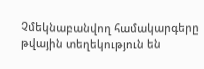Չմեկնաբանվող համակարգերը թվային տեղեկություն են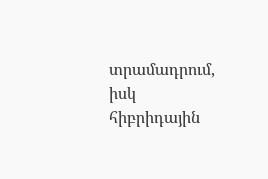տրամադրում, իսկ հիբրիդային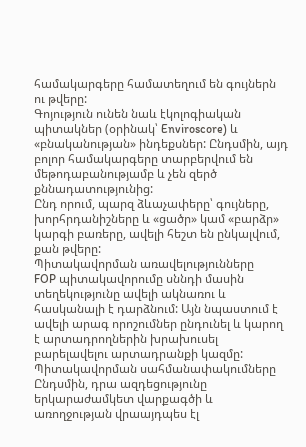համակարգերը համատեղում են գույներն ու թվերը:
Գոյություն ունեն նաև էկոլոգիական պիտակներ (օրինակ՝ Enviroscore) և «բնականության» ինդեքսներ: Ընդսմին, այդ բոլոր համակարգերը տարբերվում են մեթոդաբանությամբ և չեն զերծ քննադատությունից:
Ընդ որում, պարզ ձևաչափերը՝ գույները, խորհրդանիշները և «ցածր» կամ «բարձր» կարգի բառերը, ավելի հեշտ են ընկալվում, քան թվերը:
Պիտակավորման առավելությունները
FOP պիտակավորումը սննդի մասին տեղեկությունը ավելի ակնառու և հասկանալի է դարձնում: Այն նպաստում է ավելի արագ որոշումներ ընդունել և կարող է արտադրողներին խրախուսել բարելավելու արտադրանքի կազմը:
Պիտակավորման սահմանափակումները
Ընդսմին, դրա ազդեցությունը երկարաժամկետ վարքագծի և առողջության վրաայդպես էլ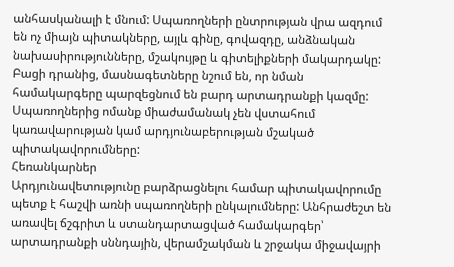անհասկանալի է մնում: Սպառողների ընտրության վրա ազդում են ոչ միայն պիտակները, այլև գինը, գովազդը, անձնական նախասիրությունները, մշակույթը և գիտելիքների մակարդակը:
Բացի դրանից, մասնագետները նշում են, որ նման համակարգերը պարզեցնում են բարդ արտադրանքի կազմը: Սպառողներից ոմանք միաժամանակ չեն վստահում կառավարության կամ արդյունաբերության մշակած պիտակավորումները:
Հեռանկարներ
Արդյունավետությունը բարձրացնելու համար պիտակավորումը պետք է հաշվի առնի սպառողների ընկալումները: Անհրաժեշտ են առավել ճշգրիտ և ստանդարտացված համակարգեր՝ արտադրանքի սննդային, վերամշակման և շրջակա միջավայրի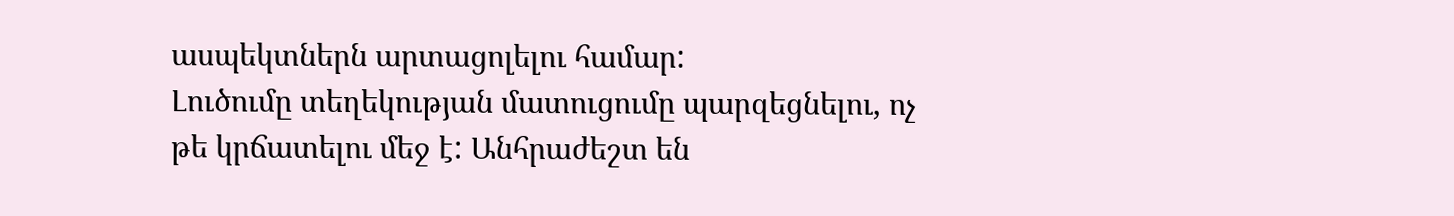ասպեկտներն արտացոլելու համար:
Լուծումը տեղեկության մատուցումը պարզեցնելու, ոչ թե կրճատելու մեջ է: Անհրաժեշտ են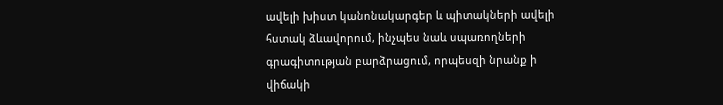ավելի խիստ կանոնակարգեր և պիտակների ավելի հստակ ձևավորում, ինչպես նաև սպառողների գրագիտության բարձրացում, որպեսզի նրանք ի վիճակի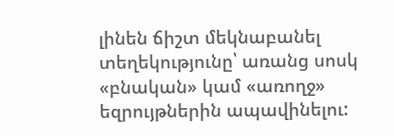լինեն ճիշտ մեկնաբանել տեղեկությունը՝ առանց սոսկ «բնական» կամ «առողջ» եզրույթներին ապավինելու: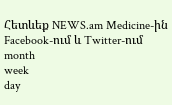Հետևեք NEWS.am Medicine-ին Facebook-ում և Twitter-ում
month
week
day